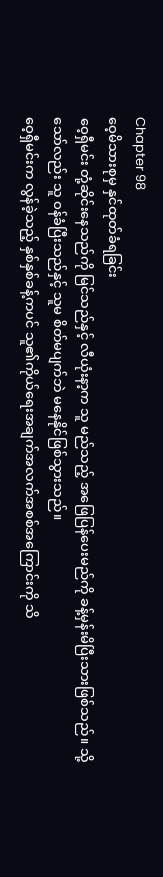Chapter 98
ဝေ့မိသားစုမှ နှင်ထုတ်ခံရခြင်း
ဝေ့ရှီမင်း တုံ့ဆိုင်းနေသည်ကို မြင်သည်နှင့် လီယုံးနာ့က သူ မည်သည့် အဖြေပြန်ပေးမည်ကို ခန့်မှန်းမိပြီးသားဖြစ်သည်။ သို့သော်လည်း သူ ဝန်ခံပြီးသည်နှင့် သူမ စိတ်မပျက်ဘဲ မနေနိုင်ဖြစ်သွားသည်။
ဝေ့ရှီမင်းက လွန်ခဲ့သည့် နှစ်နှစ်ခန့်ကပင် သူ၏ကိုယ်ရေးအချက်အလက်အစစ်အကြောင်းကို သိ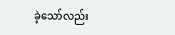ခဲ့သော်လည်း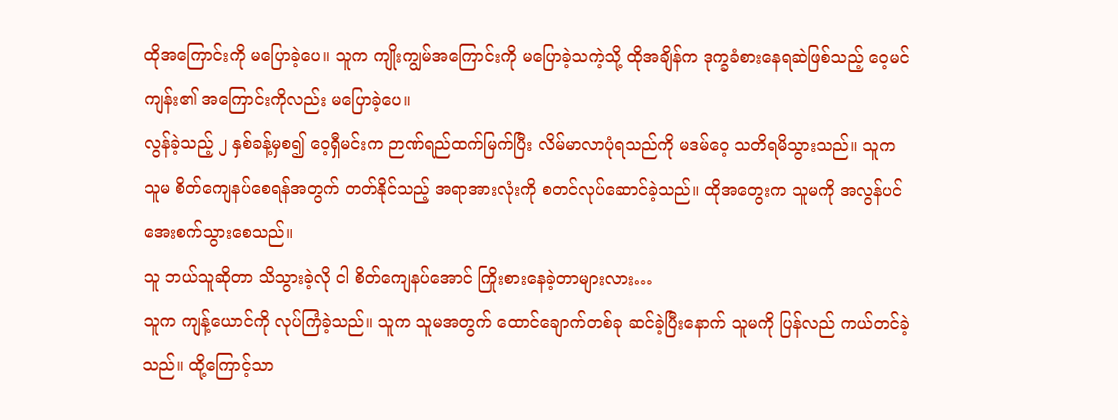ထိုအကြောင်းကို မပြောခဲ့ပေ။ သူက ကျိုးကျွမ်အကြောင်းကို မပြောခဲ့သကဲ့သို့ ထိုအချိန်က ဒုက္ခခံစားနေရဆဲဖြစ်သည့် ဝေ့မင်ကျန်း၏ အကြောင်းကိုလည်း မပြောခဲ့ပေ။
လွန်ခဲ့သည့် ၂ နှစ်ခန့်မှစ၍ ဝေ့ရှီမင်းက ဉာဏ်ရည်ထက်မြက်ပြီး လိမ်မာလာပုံရသည်ကို မဒမ်ဝေ့ သတိရမိသွားသည်။ သူက သူမ စိတ်ကျေနပ်စေရန်အတွက် တတ်နိုင်သည့် အရာအားလုံးကို စတင်လုပ်ဆောင်ခဲ့သည်။ ထိုအတွေးက သူမကို အလွန်ပင် အေးစက်သွားစေသည်။
သူ ဘယ်သူဆိုတာ သိသွားခဲ့လို ငါ စိတ်ကျေနပ်အောင် ကြိုးစားနေခဲ့တာများလား…
သူက ကျန့်ယောင်ကို လုပ်ကြံခဲ့သည်။ သူက သူမအတွက် ထောင်ချောက်တစ်ခု ဆင်ခဲ့ပြီးနောက် သူမကို ပြန်လည် ကယ်တင်ခဲ့သည်။ ထို့ကြောင့်သာ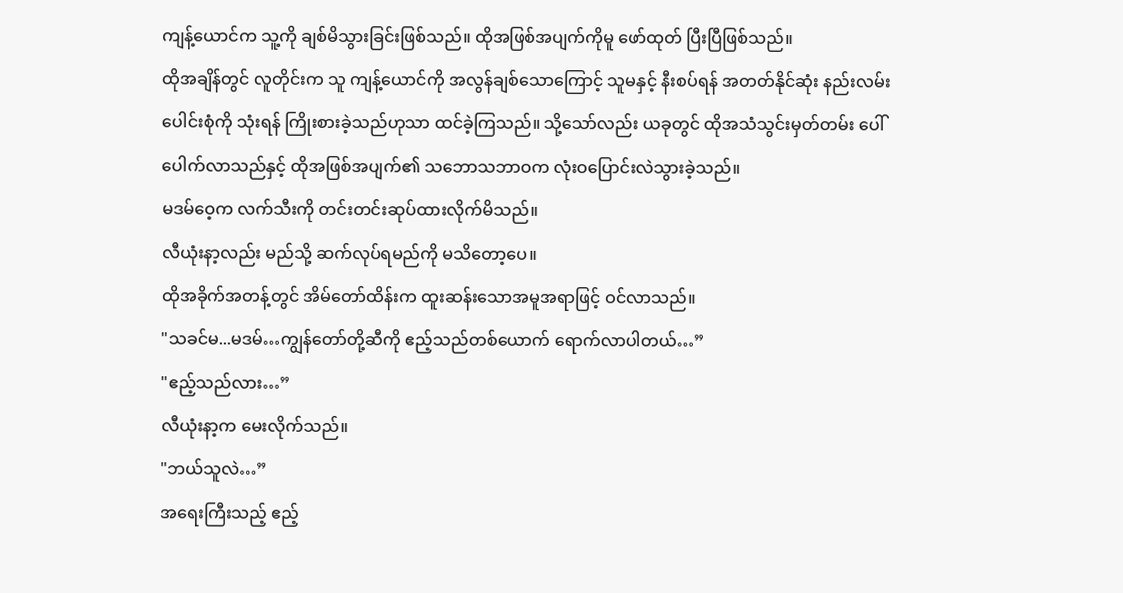ကျန့်ယောင်က သူ့ကို ချစ်မိသွားခြင်းဖြစ်သည်။ ထိုအဖြစ်အပျက်ကိုမူ ဖော်ထုတ် ပြီးပြီဖြစ်သည်။
ထိုအချိန်တွင် လူတိုင်းက သူ ကျန့်ယောင်ကို အလွန်ချစ်သောကြောင့် သူမနှင့် နီးစပ်ရန် အတတ်နိုင်ဆုံး နည်းလမ်းပေါင်းစုံကို သုံးရန် ကြိုးစားခဲ့သည်ဟုသာ ထင်ခဲ့ကြသည်။ သို့သော်လည်း ယခုတွင် ထိုအသံသွင်းမှတ်တမ်း ပေါ်ပေါက်လာသည်နှင့် ထိုအဖြစ်အပျက်၏ သဘောသဘာဝက လုံးဝပြောင်းလဲသွားခဲ့သည်။
မဒမ်ဝေ့က လက်သီးကို တင်းတင်းဆုပ်ထားလိုက်မိသည်။
လီယုံးနာ့လည်း မည်သို့ ဆက်လုပ်ရမည်ကို မသိတော့ပေ။
ထိုအခိုက်အတန့်တွင် အိမ်တော်ထိန်းက ထူးဆန်းသောအမူအရာဖြင့် ဝင်လာသည်။
"သခင်မ...မဒမ်…ကျွန်တော်တို့ဆီကို ဧည့်သည်တစ်ယောက် ရောက်လာပါတယ်…”
"ဧည့်သည်လား…”
လီယုံးနာ့က မေးလိုက်သည်။
"ဘယ်သူလဲ…”
အရေးကြီးသည့် ဧည့်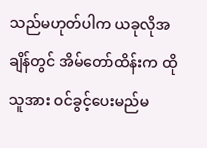သည်မဟုတ်ပါက ယခုလိုအချိန်တွင် အိမ်တော်ထိန်းက ထိုသူအား ဝင်ခွင့်ပေးမည်မ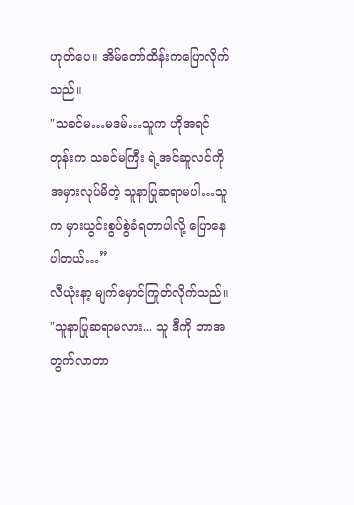ဟုတ်ပေ။ အိမ်တော်ထိန်းကပြောလိုက်သည်။
"သခင်မ…မဒမ်…သူက ဟိုအရင်တုန်းက သခင်မကြီး ရဲ့အင်ဆူလင်ကို အမှားလုပ်မိတဲ့ သူနာပြုဆရာမပါ…သူက မှားယွင်းစွပ်စွဲခံရတာပါလို့ ပြောနေပါတယ်…”
လီယုံးနာ့ မျက်မှောင်ကြုတ်လိုက်သည်။
"သူနာပြုဆရာမလား... သူ ဒီကို ဘာအတွက်လာတာ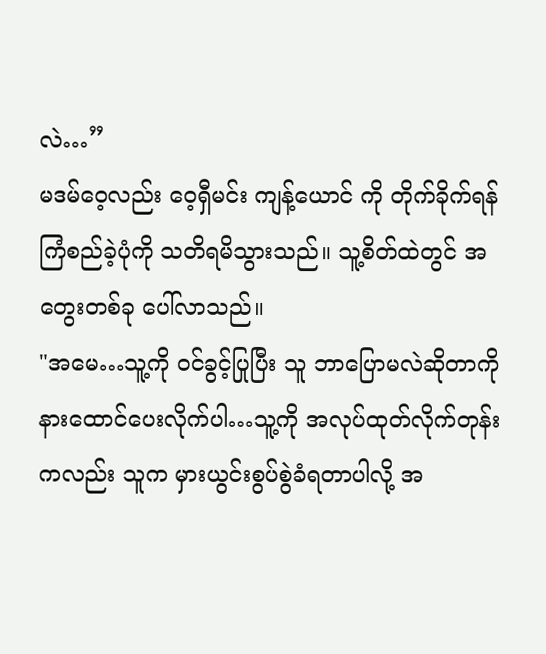လဲ…”
မဒမ်ဝေ့လည်း ဝေ့ရှီမင်း ကျန့်ယောင် ကို တိုက်ခိုက်ရန် ကြံစည်ခဲ့ပုံကို သတိရမိသွားသည်။ သူ့စိတ်ထဲတွင် အတွေးတစ်ခု ပေါ်လာသည်။
"အမေ…သူ့ကို ဝင်ခွင့်ပြုပြီး သူ ဘာပြောမလဲဆိုတာကို နားထောင်ပေးလိုက်ပါ…သူ့ကို အလုပ်ထုတ်လိုက်တုန်းကလည်း သူက မှားယွင်းစွပ်စွဲခံရတာပါလို့ အ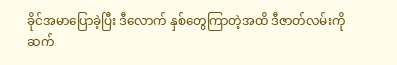ခိုင်အမာပြောခဲ့ပြီး ဒီလောက် နှစ်တွေကြာတဲ့အထိ ဒီဇာတ်လမ်းကို ဆက်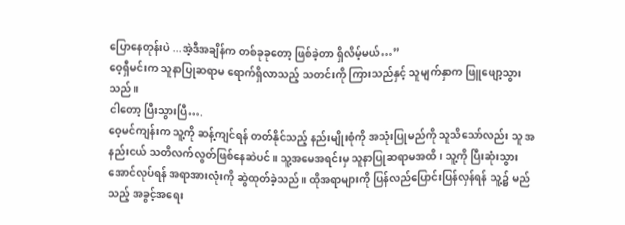ပြောနေတုန်းပဲ ...အဲ့ဒီအချိန်က တစ်ခုခုတော့ ဖြစ်ခဲ့တာ ရှိလိမ့်မယ်…”
ဝေ့ရှီမင်းက သူနာပြုဆရာမ ရောက်ရှိလာသည့် သတင်းကို ကြားသည်နှင့် သူမျက်နှာက ဖြူဖျော့သွားသည်။
ငါတော့ ပြီးသွားပြီ….
ဝေ့မင်ကျန်းက သူ့ကို ဆန့်ကျင်ရန် တတ်နိုင်သည့် နည်းမျိုးစုံကို အသုံးပြုမည်ကို သူသိသော်လည်း သူ အနည်းငယ် သတိလက်လွတ်ဖြစ်နေဆဲပင်။ သူ့အမေအရင်းမှ သူနာပြုဆရာမအထိ၊ သူ့ကို ပြီးဆုံးသွားအောင်လုပ်ရန် အရာအားလုံးကို ဆွဲထုတ်ခဲ့သည်။ ထိုအရာများကို ပြန်လည်ပြောင်းပြန်လှန်ရန် သူ့၌ မည်သည့် အခွင့်အရေး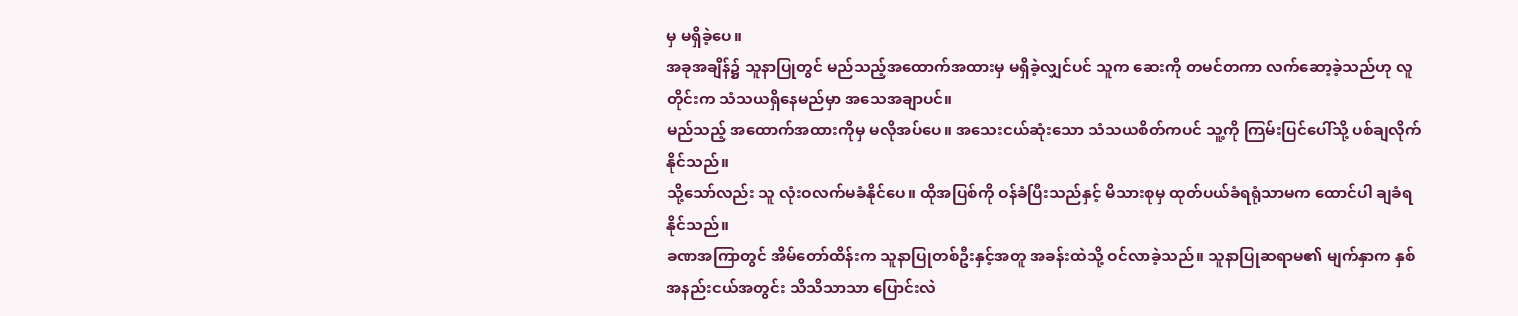မှ မရှိခဲ့ပေ။
အခုအချိန်၌ သူနာပြုတွင် မည်သည့်အထောက်အထားမှ မရှိခဲ့လျှင်ပင် သူက ဆေးကို တမင်တကာ လက်ဆော့ခဲ့သည်ဟု လူတိုင်းက သံသယရှိနေမည်မှာ အသေအချာပင်။
မည်သည့် အထောက်အထားကိုမှ မလိုအပ်ပေ။ အသေးငယ်ဆုံးသော သံသယစိတ်ကပင် သူ့ကို ကြမ်းပြင်ပေါ်သို့ ပစ်ချလိုက်နိုင်သည်။
သို့သော်လည်း သူ လုံးဝလက်မခံနိုင်ပေ။ ထိုအပြစ်ကို ဝန်ခံပြီးသည်နှင့် မိသားစုမှ ထုတ်ပယ်ခံရရုံသာမက ထောင်ပါ ချခံရနိုင်သည်။
ခဏအကြာတွင် အိမ်တော်ထိန်းက သူနာပြုတစ်ဦးနှင့်အတူ အခန်းထဲသို့ ဝင်လာခဲ့သည်။ သူနာပြုဆရာမ၏ မျက်နှာက နှစ်အနည်းငယ်အတွင်း သိသိသာသာ ပြောင်းလဲ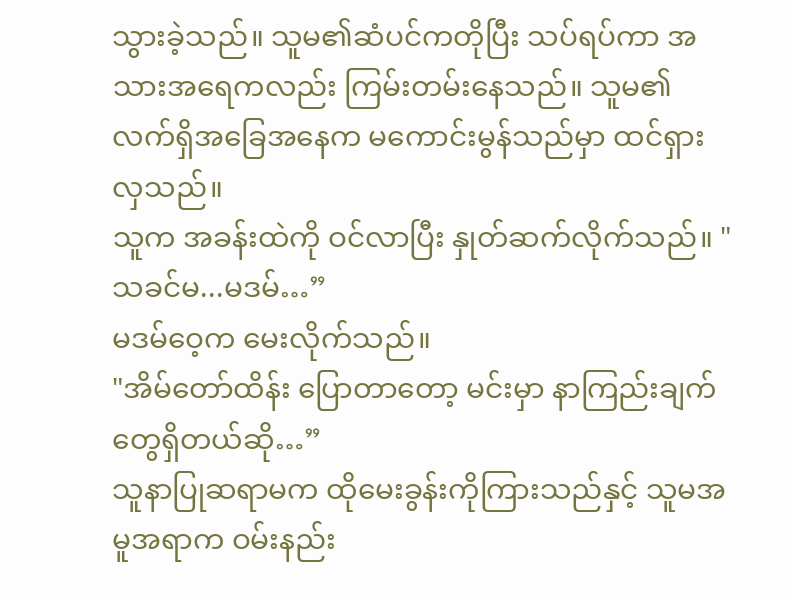သွားခဲ့သည်။ သူမ၏ဆံပင်ကတိုပြီး သပ်ရပ်ကာ အသားအရေကလည်း ကြမ်းတမ်းနေသည်။ သူမ၏ လက်ရှိအခြေအနေက မကောင်းမွန်သည်မှာ ထင်ရှားလှသည်။
သူက အခန်းထဲကို ဝင်လာပြီး နှုတ်ဆက်လိုက်သည်။ "သခင်မ...မဒမ်…”
မဒမ်ဝေ့က မေးလိုက်သည်။
"အိမ်တော်ထိန်း ပြောတာတော့ မင်းမှာ နာကြည်းချက်တွေရှိတယ်ဆို…”
သူနာပြုဆရာမက ထိုမေးခွန်းကိုကြားသည်နှင့် သူမအမူအရာက ဝမ်းနည်း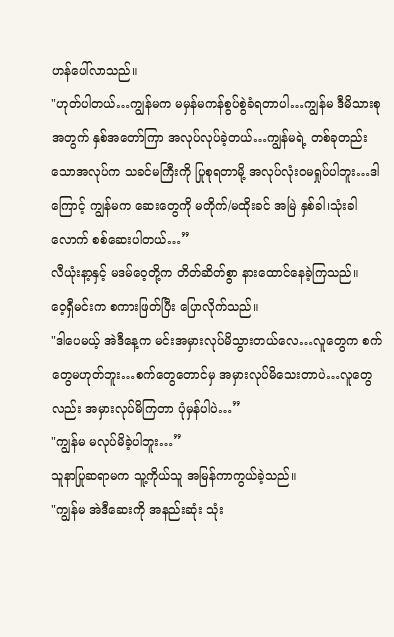ဟန်ပေါ်လာသည်။
"ဟုတ်ပါတယ်…ကျွန်မက မမှန်မကန်စွပ်စွဲခံရတာပါ…ကျွန်မ ဒီမိသားစုအတွက် နှစ်အတော်ကြာ အလုပ်လုပ်ခဲ့တယ်…ကျွန်မရဲ့ တစ်ခုတည်းသောအလုပ်က သခင်မကြီးကို ပြုစုရတာမို့ အလုပ်လုံးဝမရှုပ်ပါဘူး…ဒါကြောင့် ကျွန်မက ဆေးတွေကို မတိုက်/မထိုးခင် အမြဲ နှစ်ခါ၊သုံးခါလောက် စစ်ဆေးပါတယ်…”
လီယုံးနာ့နှင့် မဒမ်ဝေ့တို့က တိတ်ဆိတ်စွာ နားထောင်နေခဲ့ကြသည်။
ဝေ့ရှီမင်းက စကားဖြတ်ပြီး ပြောလိုက်သည်။
"ဒါပေမယ့် အဲဒီနေ့က မင်းအမှားလုပ်မိသွားတယ်လေ…လူတွေက စက်တွေမဟုတ်ဘူး…စက်တွေတောင်မှ အမှားလုပ်မိသေးတာပဲ…လူတွေလည်း အမှားလုပ်မိကြတာ ပုံမှန်ပါပဲ…”
"ကျွန်မ မလုပ်မိခဲ့ပါဘူး…”
သူနာပြုဆရာမက သူ့ကိုယ်သူ အမြန်ကာကွယ်ခဲ့သည်။
"ကျွန်မ အဲဒီဆေးကို အနည်းဆုံး သုံး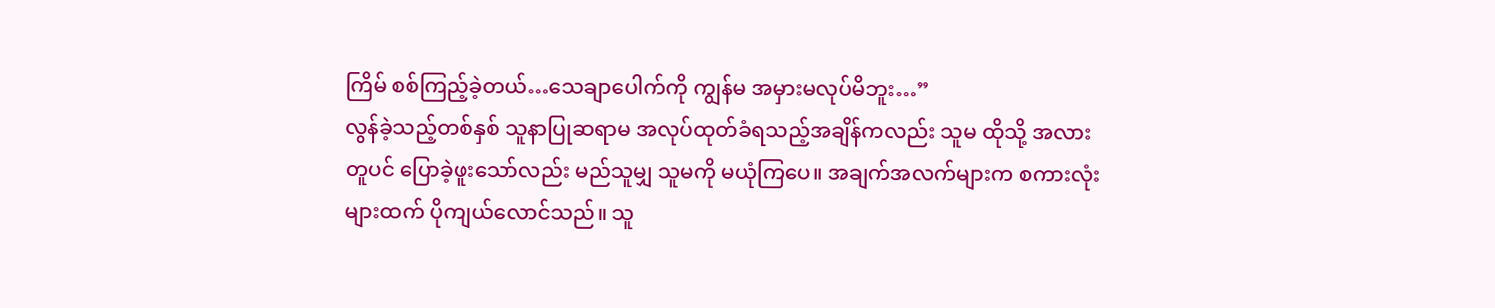ကြိမ် စစ်ကြည့်ခဲ့တယ်…သေချာပေါက်ကို ကျွန်မ အမှားမလုပ်မိဘူး…”
လွန်ခဲ့သည့်တစ်နှစ် သူနာပြုဆရာမ အလုပ်ထုတ်ခံရသည့်အချိန်ကလည်း သူမ ထိုသို့ အလားတူပင် ပြောခဲ့ဖူးသော်လည်း မည်သူမျှ သူမကို မယုံကြပေ။ အချက်အလက်များက စကားလုံးများထက် ပိုကျယ်လောင်သည်။ သူ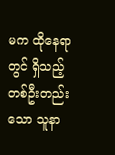မက ထိုနေရာတွင် ရှိသည့် တစ်ဦးတည်းသော သူနာ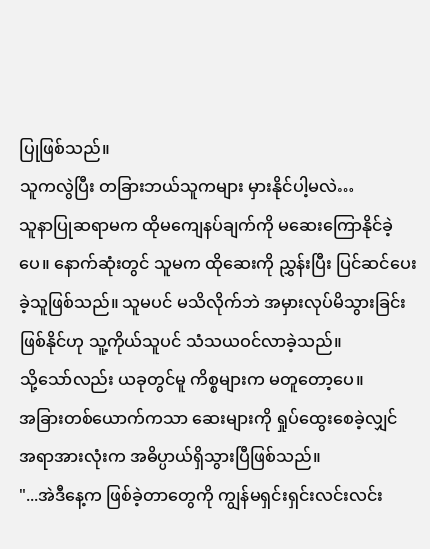ပြုဖြစ်သည်။
သူကလွဲပြီး တခြားဘယ်သူကများ မှားနိုင်ပါ့မလဲ…
သူနာပြုဆရာမက ထိုမကျေနပ်ချက်ကို မဆေးကြောနိုင်ခဲ့ပေ။ နောက်ဆုံးတွင် သူမက ထိုဆေးကို ညွှန်းပြီး ပြင်ဆင်ပေးခဲ့သူဖြစ်သည်။ သူမပင် မသိလိုက်ဘဲ အမှားလုပ်မိသွားခြင်း ဖြစ်နိုင်ဟု သူ့ကိုယ်သူပင် သံသယဝင်လာခဲ့သည်။
သို့သော်လည်း ယခုတွင်မူ ကိစ္စများက မတူတော့ပေ။
အခြားတစ်ယောက်ကသာ ဆေးများကို ရှုပ်ထွေးစေခဲ့လျှင် အရာအားလုံးက အဓိပ္ပာယ်ရှိသွားပြီဖြစ်သည်။
"...အဲဒီနေ့က ဖြစ်ခဲ့တာတွေကို ကျွန်မရှင်းရှင်းလင်းလင်း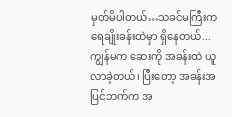မှတ်မိပါတယ်…သခင်မကြီးက ရေချိုးခန်းထဲမှာ ရှိနေတယ်... ကျွန်မက ဆေးကို အခန်းထဲ ယူလာခဲ့တယ်၊ ပြီးတော့ အခန်းအပြင်ဘက်က အ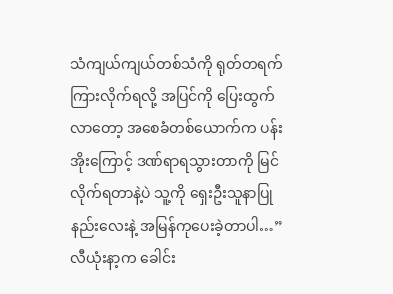သံကျယ်ကျယ်တစ်သံကို ရုတ်တရက် ကြားလိုက်ရလို့ အပြင်ကို ပြေးထွက်လာတော့ အစေခံတစ်ယောက်က ပန်းအိုးကြောင့် ဒဏ်ရာရသွားတာကို မြင်လိုက်ရတာနဲ့ပဲ သူ့ကို ရှေးဦးသူနာပြုနည်းလေးနဲ့ အမြန်ကုပေးခဲ့တာပါ…”
လီယုံးနာ့က ခေါင်း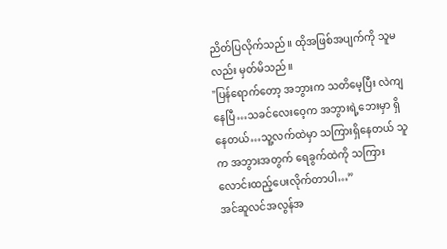ညိတ်ပြလိုက်သည်။ ထိုအဖြစ်အပျက်ကို သူမလည်း မှတ်မိသည်။
"ပြန်ရောက်တော့ အဘွားက သတိမေ့ပြီး လဲကျနေပြီ…သခင်လေးဝေ့က အဘွားရဲ့ဘေးမှာ ရှိနေတယ်…သူ့လက်ထဲမှာ သကြားရှိနေတယ် သူက အဘွားအတွက် ရေခွက်ထဲကို သကြားလောင်းထည့်ပေးလိုက်တာပါ…”
အင်ဆူလင်အလွန်အ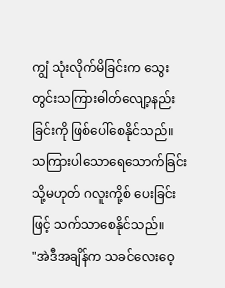ကျွံ သုံးလိုက်မိခြင်းက သွေးတွင်းသကြားဓါတ်လျော့နည်းခြင်းကို ဖြစ်ပေါ်စေနိုင်သည်။ သကြားပါသောရေသောက်ခြင်း သို့မဟုတ် ဂလူးကို့စ် ပေးခြင်းဖြင့် သက်သာစေနိုင်သည်။
"အဲဒီအချိန်က သခင်လေးဝေ့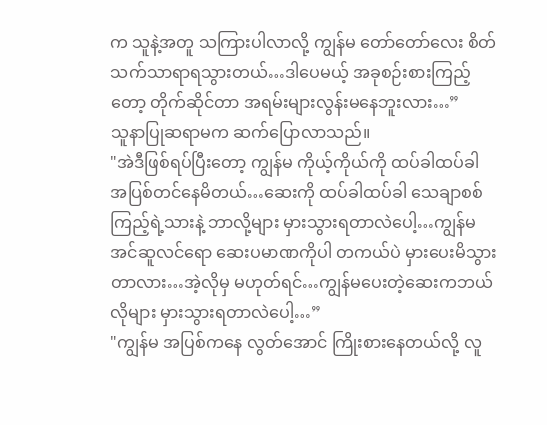က သူနဲ့အတူ သကြားပါလာလို့ ကျွန်မ တော်တော်လေး စိတ်သက်သာရာရသွားတယ်…ဒါပေမယ့် အခုစဉ်းစားကြည့်တော့ တိုက်ဆိုင်တာ အရမ်းများလွန်းမနေဘူးလား…”
သူနာပြုဆရာမက ဆက်ပြောလာသည်။
"အဲဒီဖြစ်ရပ်ပြီးတော့ ကျွန်မ ကိုယ့်ကိုယ်ကို ထပ်ခါထပ်ခါ အပြစ်တင်နေမိတယ်…ဆေးကို ထပ်ခါထပ်ခါ သေချာစစ်ကြည့်ရဲ့သားနဲ့ ဘာလို့များ မှားသွားရတာလဲပေါ့…ကျွန်မ အင်ဆူလင်ရော ဆေးပမာဏကိုပါ တကယ်ပဲ မှားပေးမိသွားတာလား…အဲ့လိုမှ မဟုတ်ရင်…ကျွန်မပေးတဲ့ဆေးကဘယ်လိုများ မှားသွားရတာလဲပေါ့…”
"ကျွန်မ အပြစ်ကနေ လွတ်အောင် ကြိုးစားနေတယ်လို့ လူ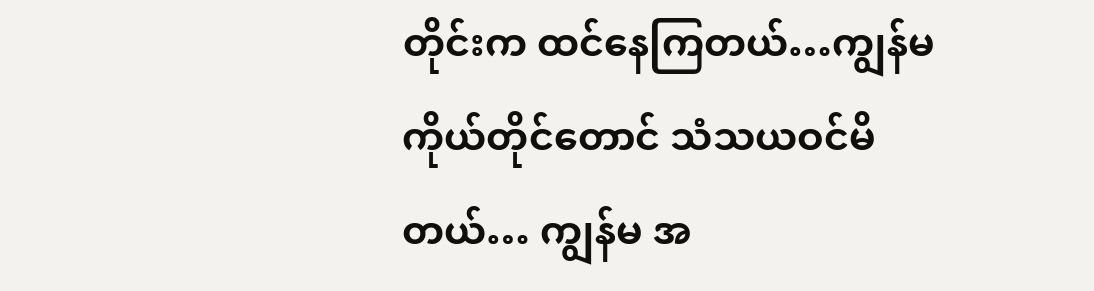တိုင်းက ထင်နေကြတယ်…ကျွန်မ ကိုယ်တိုင်တောင် သံသယဝင်မိတယ်… ကျွန်မ အ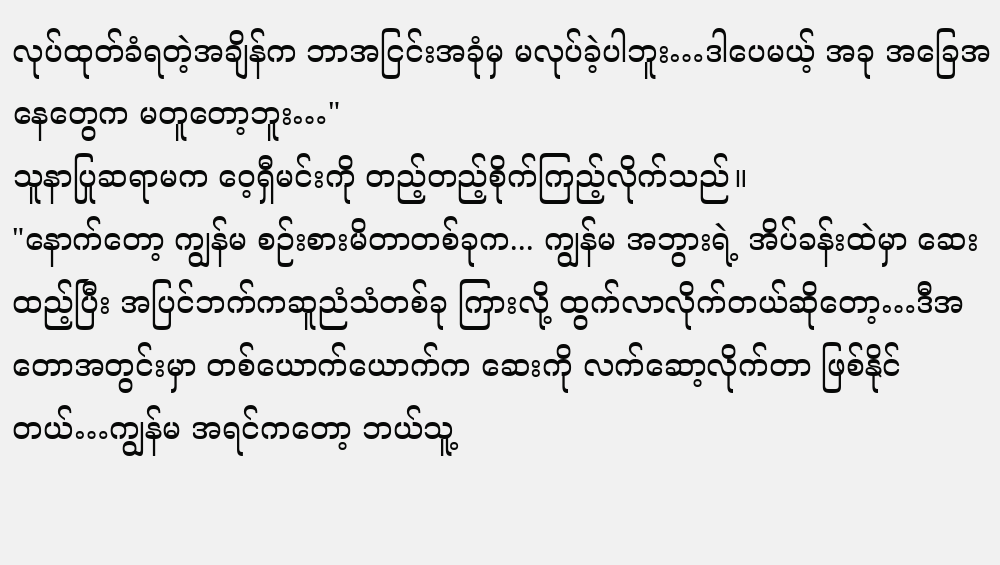လုပ်ထုတ်ခံရတဲ့အချိန်က ဘာအငြင်းအခုံမှ မလုပ်ခဲ့ပါဘူး…ဒါပေမယ့် အခု အခြေအနေတွေက မတူတော့ဘူး…"
သူနာပြုဆရာမက ဝေ့ရှီမင်းကို တည့်တည့်စိုက်ကြည့်လိုက်သည်။
"နောက်တော့ ကျွန်မ စဉ်းစားမိတာတစ်ခုက... ကျွန်မ အဘွားရဲ့ အိပ်ခန်းထဲမှာ ဆေးထည့်ပြီး အပြင်ဘက်ကဆူညံသံတစ်ခု ကြားလို့ ထွက်လာလိုက်တယ်ဆိုတော့…ဒီအတောအတွင်းမှာ တစ်ယောက်ယောက်က ဆေးကို လက်ဆော့လိုက်တာ ဖြစ်နိုင်တယ်…ကျွန်မ အရင်ကတော့ ဘယ်သူ့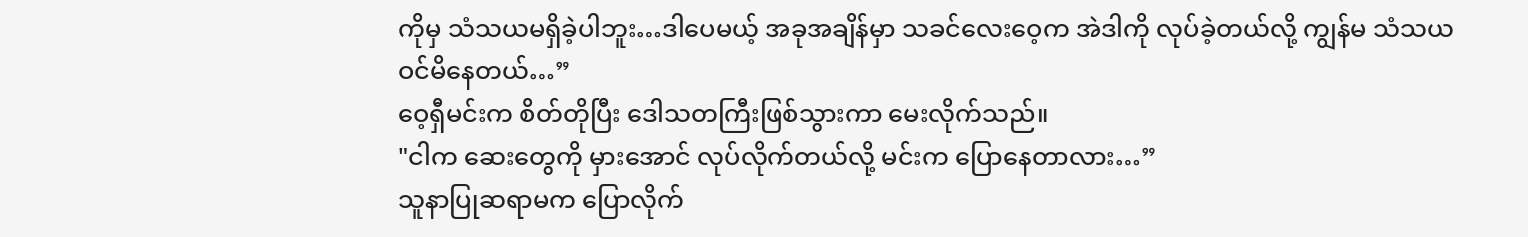ကိုမှ သံသယမရှိခဲ့ပါဘူး…ဒါပေမယ့် အခုအချိန်မှာ သခင်လေးဝေ့က အဲဒါကို လုပ်ခဲ့တယ်လို့ ကျွန်မ သံသယဝင်မိနေတယ်…”
ဝေ့ရှီမင်းက စိတ်တိုပြီး ဒေါသတကြီးဖြစ်သွားကာ မေးလိုက်သည်။
"ငါက ဆေးတွေကို မှားအောင် လုပ်လိုက်တယ်လို့ မင်းက ပြောနေတာလား…”
သူနာပြုဆရာမက ပြောလိုက်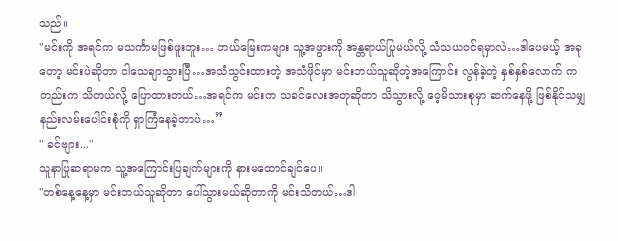သည်။
"မင်းကို အရင်က မသင်္ကာမဖြစ်ဖူးဘူး… ဘယ်မြေးကများ သူ့အဖွားကို အန္တရာယ်ပြုမယ်လို့ သံသယဝင်ရမှာလဲ…ဒါပေမယ့် အခုတော့ မင်းပဲဆိုတာ ငါသေချာသွားပြီ…အသံသွင်းထားတဲ့ အသံဖိုင်မှာ မင်းဘယ်သူဆိုတဲ့အကြောင်း လွန်ခဲ့တဲ့ နှစ်နှစ်လောက် ကတည်းက သိတယ်လို့ ပြောထားတယ်…အရင်က မင်းက သခင်လေးအတုဆိုတာ သိသွားလို့ ဝေ့မိသားစုမှာ ဆက်နေဖို့ ဖြစ်နိုင်သမျှ နည်းလမ်းပေါင်းစုံကို ရှာကြံနေခဲ့တာပဲ…”
" ခင်ဗျား..."
သူနာပြုဆရာမက သူ့အကြောင်းပြချက်များကို နားမထောင်ချင်ပေ။
"တစ်နေ့နေ့မှာ မင်းဘယ်သူဆိုတာ ပေါ်သွားမယ်ဆိုတာကို မင်းသိတယ်…ဒါ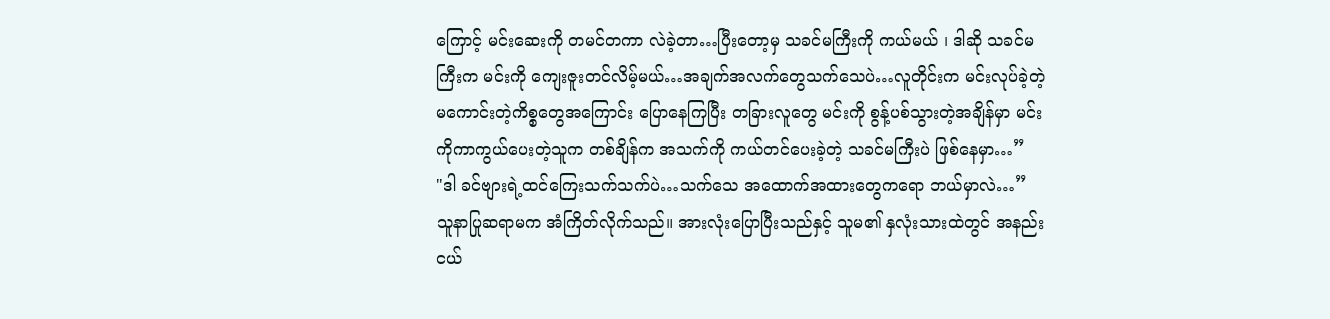ကြောင့် မင်းဆေးကို တမင်တကာ လဲခဲ့တာ…ပြီးတော့မှ သခင်မကြီးကို ကယ်မယ် ၊ ဒါဆို သခင်မကြီးက မင်းကို ကျေးဇူးတင်လိမ့်မယ်…အချက်အလက်တွေသက်သေပဲ…လူတိုင်းက မင်းလုပ်ခဲ့တဲ့ မကောင်းတဲ့ကိစ္စတွေအကြောင်း ပြောနေကြပြီး တခြားလူတွေ မင်းကို စွန့်ပစ်သွားတဲ့အချိန်မှာ မင်းကိုကာကွယ်ပေးတဲ့သူက တစ်ချိန်က အသက်ကို ကယ်တင်ပေးခဲ့တဲ့ သခင်မကြီးပဲ ဖြစ်နေမှာ…”
"ဒါ ခင်ဗျားရဲ့ထင်ကြေးသက်သက်ပဲ…သက်သေ အထောက်အထားတွေကရော ဘယ်မှာလဲ…”
သူနာပြုဆရာမက အံကြိတ်လိုက်သည်။ အားလုံးပြောပြီးသည်နှင့် သူမ၏ နှလုံးသားထဲတွင် အနည်းငယ်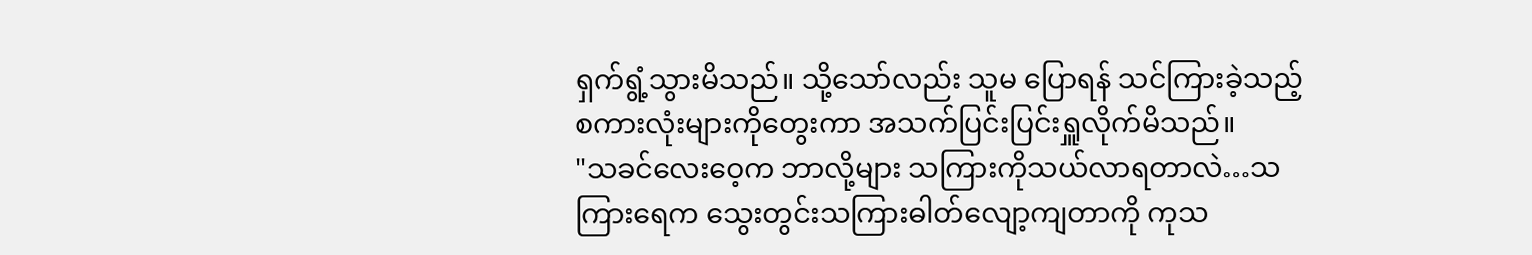ရှက်ရွံ့သွားမိသည်။ သို့သော်လည်း သူမ ပြောရန် သင်ကြားခဲ့သည့် စကားလုံးများကိုတွေးကာ အသက်ပြင်းပြင်းရှူလိုက်မိသည်။
"သခင်လေးဝေ့က ဘာလို့များ သကြားကိုသယ်လာရတာလဲ…သကြားရေက သွေးတွင်းသကြားဓါတ်လျော့ကျတာကို ကုသ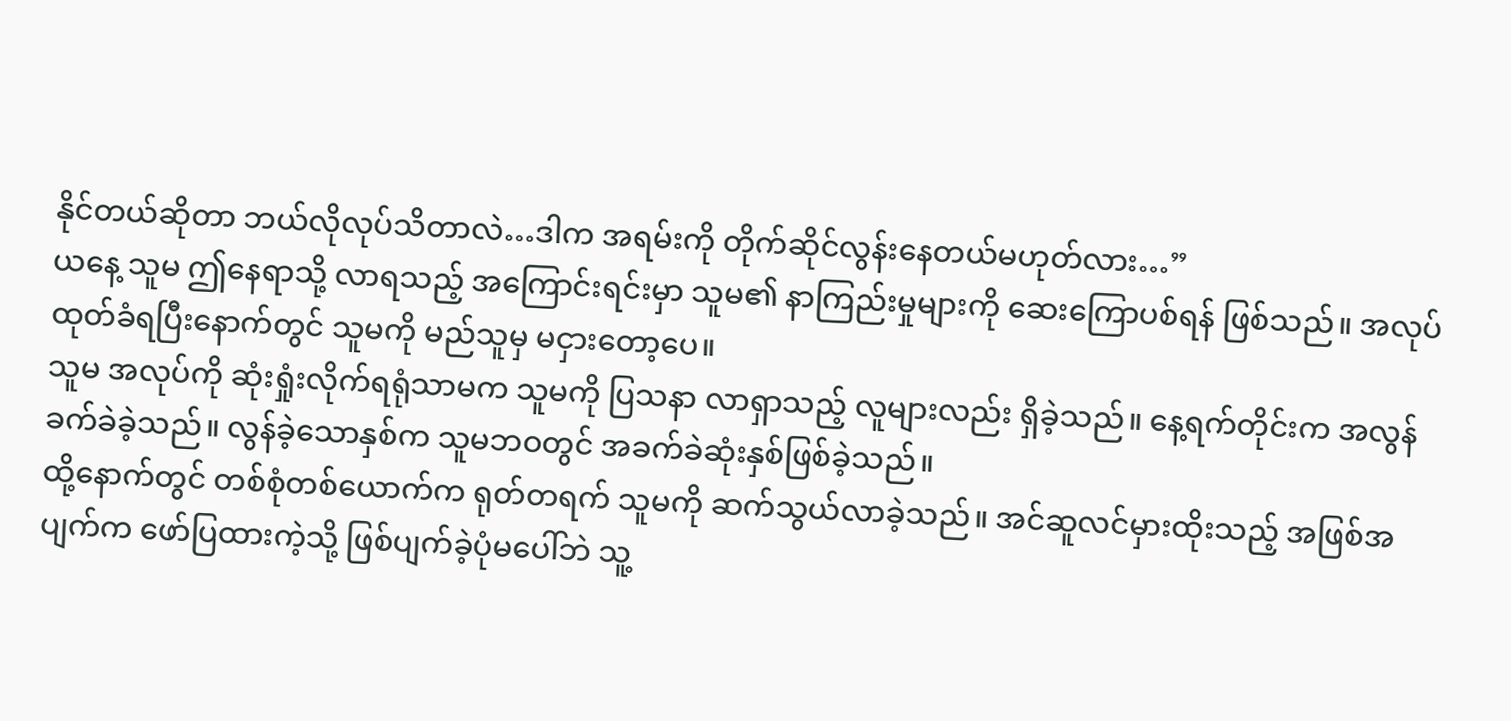နိုင်တယ်ဆိုတာ ဘယ်လိုလုပ်သိတာလဲ…ဒါက အရမ်းကို တိုက်ဆိုင်လွန်းနေတယ်မဟုတ်လား…”
ယနေ့ သူမ ဤနေရာသို့ လာရသည့် အကြောင်းရင်းမှာ သူမ၏ နာကြည်းမှုများကို ဆေးကြောပစ်ရန် ဖြစ်သည်။ အလုပ်ထုတ်ခံရပြီးနောက်တွင် သူမကို မည်သူမှ မငှားတော့ပေ။
သူမ အလုပ်ကို ဆုံးရှုံးလိုက်ရရုံသာမက သူမကို ပြသနာ လာရှာသည့် လူများလည်း ရှိခဲ့သည်။ နေ့ရက်တိုင်းက အလွန်ခက်ခဲခဲ့သည်။ လွန်ခဲ့သောနှစ်က သူမဘဝတွင် အခက်ခဲဆုံးနှစ်ဖြစ်ခဲ့သည်။
ထို့နောက်တွင် တစ်စုံတစ်ယောက်က ရုတ်တရက် သူမကို ဆက်သွယ်လာခဲ့သည်။ အင်ဆူလင်မှားထိုးသည့် အဖြစ်အပျက်က ဖော်ပြထားကဲ့သို့ ဖြစ်ပျက်ခဲ့ပုံမပေါ်ဘဲ သူ့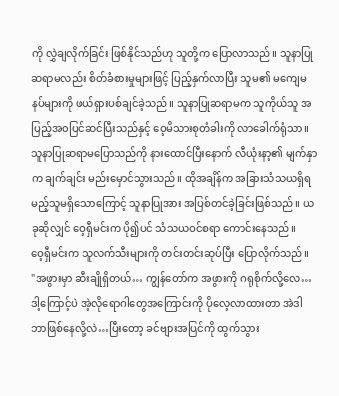ကို လွှဲချလိုက်ခြင်း ဖြစ်နိုင်သည်ဟု သူတို့က ပြောလာသည်။ သူနာပြုဆရာမလည်း စိတ်ခံစားမှုများဖြင့် ပြည့်နှက်လာပြီး သူမ၏ မကျေမနပ်များကို ဖယ်ရှားပစ်ချင်ခဲ့သည်။ သူနာပြုဆရာမက သူကိုယ်သူ အပြည့်အ၀ပြင်ဆင်ပြီးသည်နှင့် ဝေ့မိသားစုတံခါးကို လာခေါက်ရုံသာ။ သူနာပြုဆရာမပြောသည်ကို နားထောင်ပြီးနောက် လီယုံးနာ့၏ မျက်နှာက ချက်ချင်း မည်းမှောင်သွားသည်။ ထိုအချိန်က အခြားသံသယရှိရမည့်သူမရှိသောကြောင့် သူနာပြုအား အပြစ်တင်ခဲ့ခြင်းဖြစ်သည်။ ယခုဆိုလျှင် ဝေ့ရှီမင်းက ပို၍ပင် သံသယဝင်စရာ ကောင်းနေသည်။
ဝေ့ရှီမင်းက သူလက်သီးများကို တင်းတင်းဆုပ်ပြီး ပြောလိုက်သည်။
"အဖွားမှာ ဆီးချိုရှိတယ်… ကျွန်တော်က အဖွားကို ဂရုစိုက်လို့လေ…ဒါ့ကြောင့်ပဲ အဲ့လိုရောဂါတွေအကြောင်းကို ပိုလေ့လာထားတာ အဲဒါ ဘာဖြစ်နေလို့လဲ…ပြီးတော့ ခင်ဗျားအပြင်ကို ထွက်သွား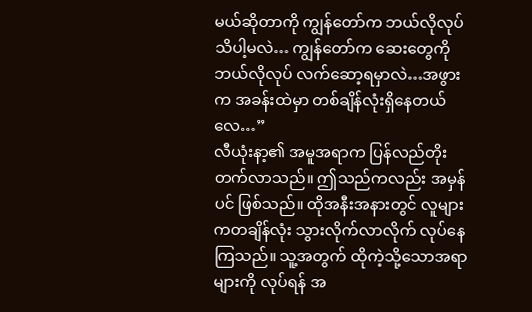မယ်ဆိုတာကို ကျွန်တော်က ဘယ်လိုလုပ်သိပါ့မလဲ… ကျွန်တော်က ဆေးတွေကို ဘယ်လိုလုပ် လက်ဆော့ရမှာလဲ…အဖွားက အခန်းထဲမှာ တစ်ချိန်လုံးရှိနေတယ်လေ…”
လီယုံးနာ့၏ အမူအရာက ပြန်လည်တိုးတက်လာသည်။ ဤသည်ကလည်း အမှန်ပင် ဖြစ်သည်။ ထိုအနီးအနားတွင် လူများကတချိန်လုံး သွားလိုက်လာလိုက် လုပ်နေကြသည်။ သူ့အတွက် ထိုကဲ့သို့သောအရာများကို လုပ်ရန် အ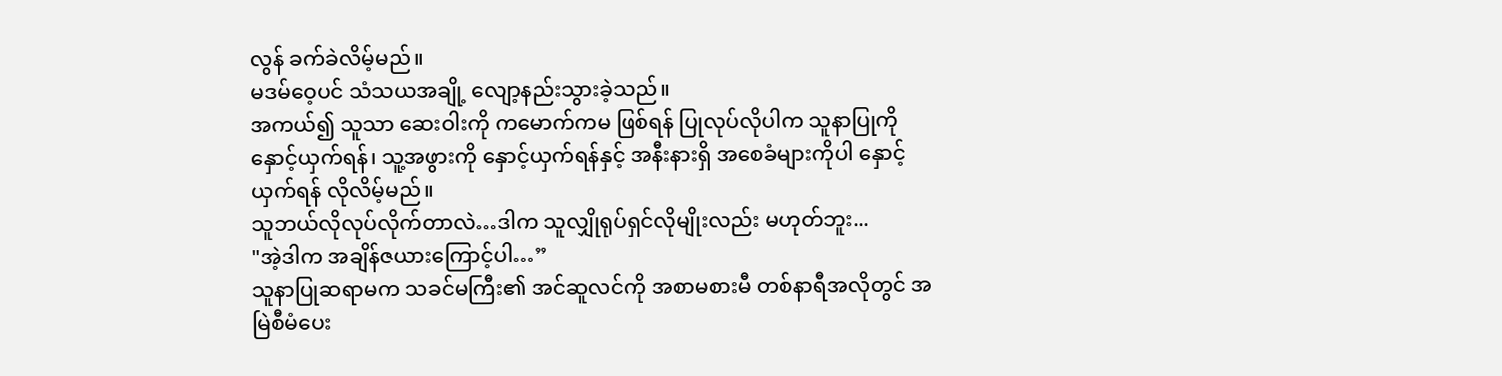လွန် ခက်ခဲလိမ့်မည်။
မဒမ်ဝေ့ပင် သံသယအချို့ လျော့နည်းသွားခဲ့သည်။
အကယ်၍ သူသာ ဆေးဝါးကို ကမောက်ကမ ဖြစ်ရန် ပြုလုပ်လိုပါက သူနာပြုကို နှောင့်ယှက်ရန်၊ သူ့အဖွားကို နှောင့်ယှက်ရန်နှင့် အနီးနားရှိ အစေခံများကိုပါ နှောင့်ယှက်ရန် လိုလိမ့်မည်။
သူဘယ်လိုလုပ်လိုက်တာလဲ…ဒါက သူလျှိုရုပ်ရှင်လိုမျိုးလည်း မဟုတ်ဘူး...
"အဲ့ဒါက အချိန်ဇယားကြောင့်ပါ…”
သူနာပြုဆရာမက သခင်မကြီး၏ အင်ဆူလင်ကို အစာမစားမီ တစ်နာရီအလိုတွင် အမြဲစီမံပေး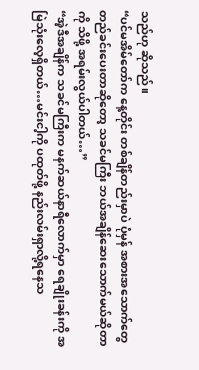သည်ဟု ဆိုသည်။
“ပင်မအိမ်တော်က နေ့တိုင်း တစ်ချိန်တည်းမှာပဲ ပုံမှန် အစားအသောက်တွေ တည်ခင်းပေးတာဆိုတော့ သခင်မကြီး ဘယ်အချိန်ဆေးသောက်မယ်ဆိုတာကို သိဖို့ အရမ်းလွယ်ပါတယ်…”
“အဲ့ဒီအချိန်က သခင်မကြီးက မနက်ဆယ်နာရီလောက်မှာ ရေချိုးခန်းကို အမြဲသုံးလေ့ရှိတယ်…မင်းငါ့ကို ပထုတ်ဖို့ နည်းလမ်းရှာလို့ရနေသ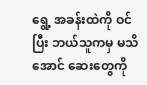ရွေ့ အခန်းထဲကို ဝင်ပြီး ဘယ်သူကမှ မသိအောင် ဆေးတွေကို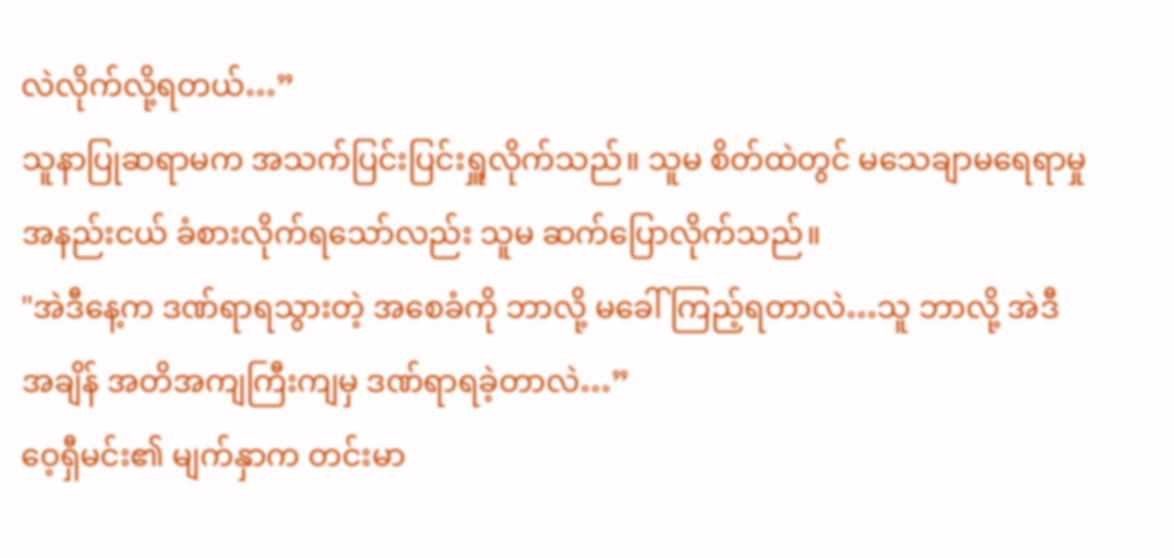လဲလိုက်လို့ရတယ်…”
သူနာပြုဆရာမက အသက်ပြင်းပြင်းရှူလိုက်သည်။ သူမ စိတ်ထဲတွင် မသေချာမရေရာမှုအနည်းငယ် ခံစားလိုက်ရသော်လည်း သူမ ဆက်ပြောလိုက်သည်။
"အဲဒီနေ့က ဒဏ်ရာရသွားတဲ့ အစေခံကို ဘာလို့ မခေါ်ကြည့်ရတာလဲ…သူ ဘာလို့ အဲဒီအချိန် အတိအကျကြီးကျမှ ဒဏ်ရာရခဲ့တာလဲ…”
ဝေ့ရှီမင်း၏ မျက်နှာက တင်းမာ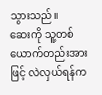သွားသည်။
ဆေးကို သူ့တစ်ယောက်တည်းအားဖြင့် လဲလှယ်ရန်က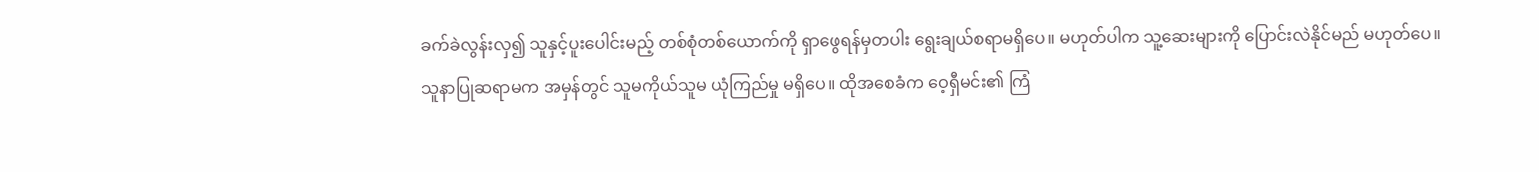ခက်ခဲလွန်းလှ၍ သူနှင့်ပူးပေါင်းမည့် တစ်စုံတစ်ယောက်ကို ရှာဖွေရန်မှတပါး ရွေးချယ်စရာမရှိပေ။ မဟုတ်ပါက သူ့ဆေးများကို ပြောင်းလဲနိုင်မည် မဟုတ်ပေ။
သူနာပြုဆရာမက အမှန်တွင် သူမကိုယ်သူမ ယုံကြည်မှု မရှိပေ။ ထိုအစေခံက ဝေ့ရှီမင်း၏ ကြံ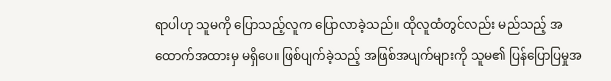ရာပါဟု သူမကို ပြောသည့်လူက ပြောလာခဲ့သည်။ ထိုလူထံတွင်လည်း မည်သည့် အထောက်အထားမှ မရှိပေ။ ဖြစ်ပျက်ခဲ့သည့် အဖြစ်အပျက်များကို သူမ၏ ပြန်ပြောပြမှုအ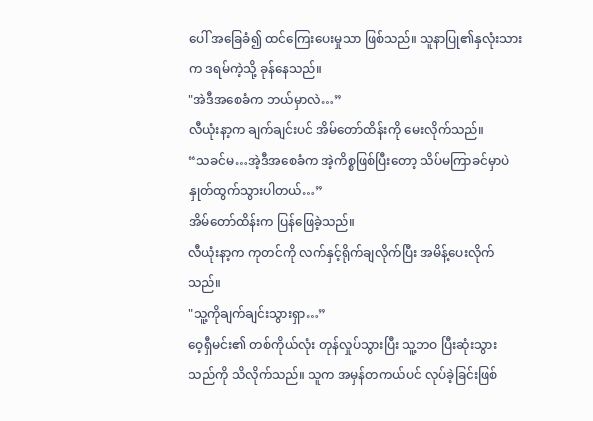ပေါ် အခြေခံ၍ ထင်ကြေးပေးမှုသာ ဖြစ်သည်။ သူနာပြု၏နှလုံးသားက ဒရမ်ကဲ့သို့ ခုန်နေသည်။
"အဲဒီအစေခံက ဘယ်မှာလဲ…”
လီယုံးနာ့က ချက်ချင်းပင် အိမ်တော်ထိန်းကို မေးလိုက်သည်။
“သခင်မ…အဲ့ဒီအစေခံက အဲ့ကိစ္စဖြစ်ပြီးတော့ သိပ်မကြာခင်မှာပဲ နှုတ်ထွက်သွားပါတယ်…”
အိမ်တော်ထိန်းက ပြန်ဖြေခဲ့သည်။
လီယုံးနာ့က ကုတင်ကို လက်နှင့်ရိုက်ချလိုက်ပြီး အမိန့်ပေးလိုက်သည်။
"သူ့ကိုချက်ချင်းသွားရှာ…”
ဝေ့ရှီမင်း၏ တစ်ကိုယ်လုံး တုန်လှုပ်သွားပြီး သူ့ဘဝ ပြီးဆုံးသွားသည်ကို သိလိုက်သည်။ သူက အမှန်တကယ်ပင် လုပ်ခဲ့ခြင်းဖြစ်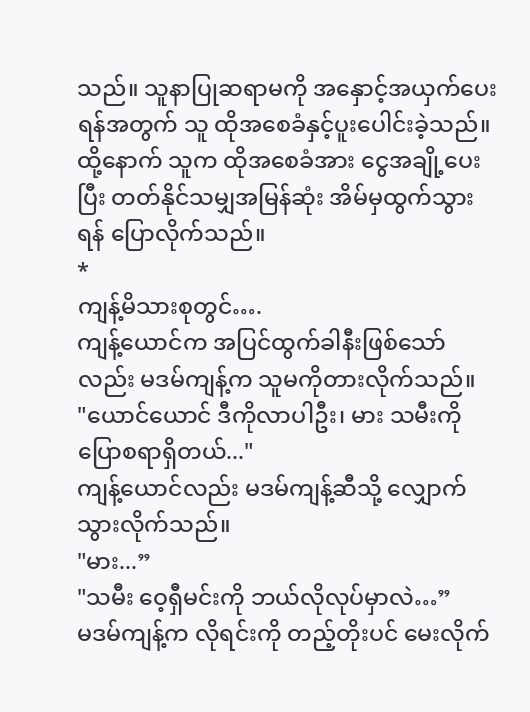သည်။ သူနာပြုဆရာမကို အနှောင့်အယှက်ပေးရန်အတွက် သူ ထိုအစေခံနှင့်ပူးပေါင်းခဲ့သည်။
ထို့နောက် သူက ထိုအစေခံအား ငွေအချို့ပေးပြီး တတ်နိုင်သမျှအမြန်ဆုံး အိမ်မှထွက်သွားရန် ပြောလိုက်သည်။
*
ကျန့်မိသားစုတွင်….
ကျန့်ယောင်က အပြင်ထွက်ခါနီးဖြစ်သော်လည်း မဒမ်ကျန့်က သူမကိုတားလိုက်သည်။
"ယောင်ယောင် ဒီကိုလာပါဦး၊ မား သမီးကိုပြောစရာရှိတယ်..."
ကျန့်ယောင်လည်း မဒမ်ကျန့်ဆီသို့ လျှောက်သွားလိုက်သည်။
"မား...”
"သမီး ဝေ့ရှီမင်းကို ဘယ်လိုလုပ်မှာလဲ…”
မဒမ်ကျန့်က လိုရင်းကို တည့်တိုးပင် မေးလိုက်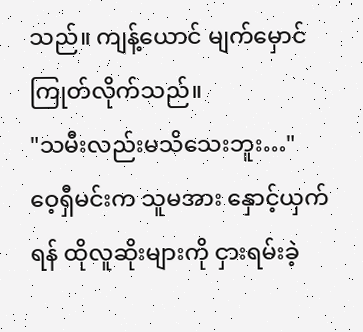သည်။ ကျန့်ယောင် မျက်မှောင်ကြုတ်လိုက်သည်။
"သမီးလည်းမသိသေးဘူး…"
ဝေ့ရှီမင်းက သူမအား နှောင့်ယှက်ရန် ထိုလူဆိုးများကို ငှားရမ်းခဲ့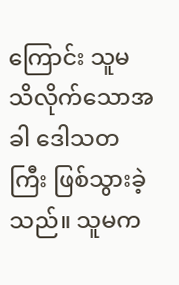ကြောင်း သူမ သိလိုက်သောအခါ ဒေါသတကြီး ဖြစ်သွားခဲ့သည်။ သူမက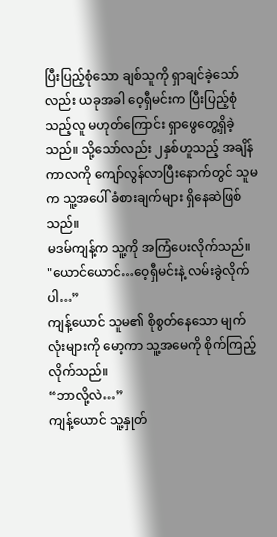ပြီးပြည့်စုံသော ချစ်သူကို ရှာချင်ခဲ့သော်လည်း ယခုအခါ ဝေ့ရှီမင်းက ပြီးပြည့်စုံသည့်လူ မဟုတ်ကြောင်း ရှာဖွေတွေ့ရှိခဲ့သည်။ သို့သော်လည်း ၂နှစ်ဟူသည့် အချိန်ကာလကို ကျော်လွန်လာပြီးနောက်တွင် သူမက သူ့အပေါ် ခံစားချက်များ ရှိနေဆဲဖြစ်သည်။
မဒမ်ကျန့်က သူ့ကို အကြံပေးလိုက်သည်။
"ယောင်ယောင်…ဝေ့ရှီမင်းနဲ့ လမ်းခွဲလိုက်ပါ…”
ကျန့်ယောင် သူမ၏ စိုစွတ်နေသော မျက်လုံးများကို မော့ကာ သူ့အမေကို စိုက်ကြည့်လိုက်သည်။
“ဘာလို့လဲ…”
ကျန့်ယောင် သူ့နှုတ်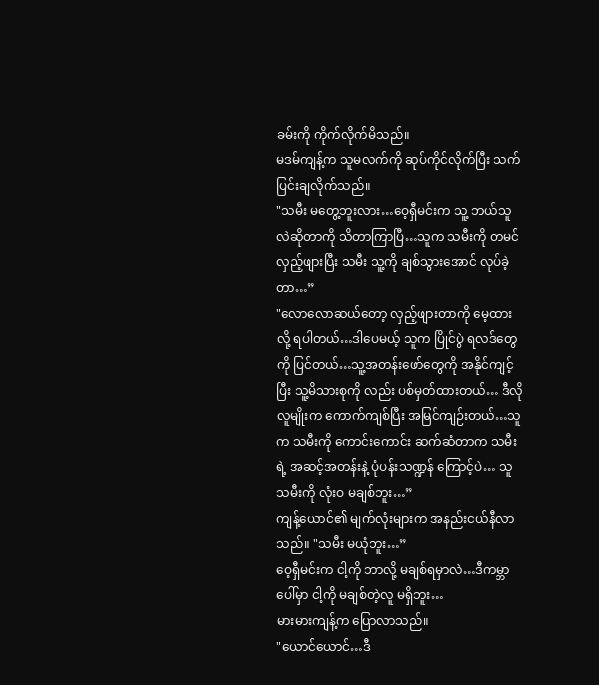ခမ်းကို ကိုက်လိုက်မိသည်။
မဒမ်ကျန့်က သူမလက်ကို ဆုပ်ကိုင်လိုက်ပြီး သက်ပြင်းချလိုက်သည်။
"သမီး မတွေ့ဘူးလား…ဝေ့ရှီမင်းက သူ့ ဘယ်သူလဲဆိုတာကို သိတာကြာပြီ…သူက သမီးကို တမင်လှည့်ဖျားပြီး သမီး သူ့ကို ချစ်သွားအောင် လုပ်ခဲ့တာ…”
"လောလောဆယ်တော့ လှည့်ဖျားတာကို မေ့ထားလို့ ရပါတယ်…ဒါပေမယ့် သူက ပြိုင်ပွဲ ရလဒ်တွေကို ပြင်တယ်…သူ့အတန်းဖော်တွေကို အနိုင်ကျင့်ပြီး သူ့မိသားစုကို လည်း ပစ်မှတ်ထားတယ်… ဒီလိုလူမျိုးက ကောက်ကျစ်ပြီး အမြင်ကျဉ်းတယ်…သူက သမီးကို ကောင်းကောင်း ဆက်ဆံတာက သမီးရဲ့ အဆင့်အတန်းနဲ့ ပုံပန်းသဏ္ဍန် ကြောင့်ပဲ… သူ သမီးကို လုံးဝ မချစ်ဘူး…”
ကျန့်ယောင်၏ မျက်လုံးများက အနည်းငယ်နီလာသည်။ "သမီး မယုံဘူး…”
ဝေ့ရှီမင်းက ငါ့ကို ဘာလို့ မချစ်ရမှာလဲ…ဒီကမ္ဘာပေါ်မှာ ငါ့ကို မချစ်တဲ့လူ မရှိဘူး…
မားမားကျန့်က ပြောလာသည်။
"ယောင်ယောင်…ဒီ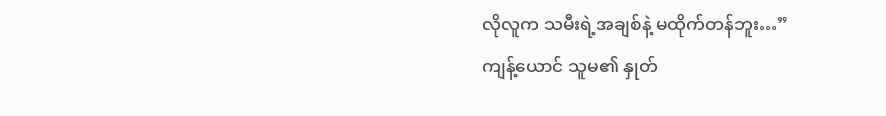လိုလူက သမီးရဲ့အချစ်နဲ့ မထိုက်တန်ဘူး…”
ကျန့်ယောင် သူမ၏ နှုတ်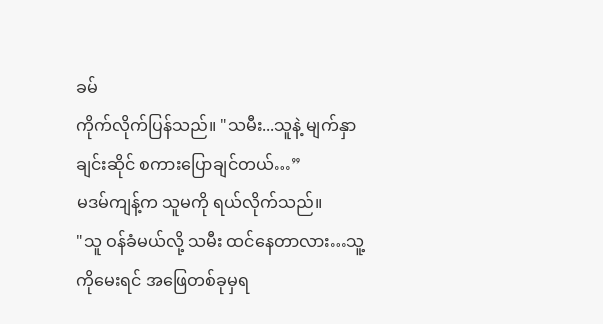ခမ်
ကိုက်လိုက်ပြန်သည်။ "သမီး...သူနဲ့ မျက်နှာချင်းဆိုင် စကားပြောချင်တယ်…”
မဒမ်ကျန့်က သူမကို ရယ်လိုက်သည်။
"သူ ဝန်ခံမယ်လို့ သမီး ထင်နေတာလား…သူ့ကိုမေးရင် အဖြေတစ်ခုမှရ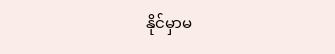နိုင်မှာမ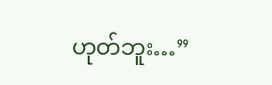ဟုတ်ဘူး…”